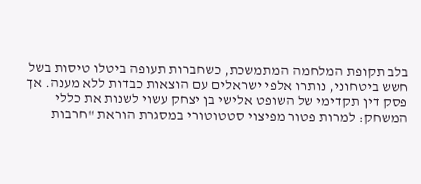בלב תקופת המלחמה המתמשכת, כשחברות תעופה ביטלו טיסות בשל חשש ביטחוני, נותרו אלפי ישראלים עם הוצאות כבדות ללא מענה. אך פסק דין תקדימי של השופט אלישי בן יצחק עשוי לשנות את כללי המשחק: למרות פטור מפיצוי סטטוטורי במסגרת הוראת "חרבות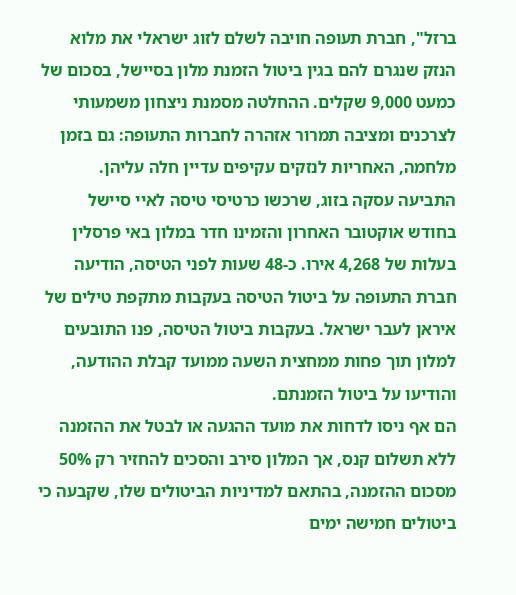ברזל", חברת תעופה חויבה לשלם לזוג ישראלי את מלוא הנזק שנגרם להם בגין ביטול הזמנת מלון בסיישל, בסכום של כמעט 9,000 שקלים. ההחלטה מסמנת ניצחון משמעותי לצרכנים ומציבה תמרור אזהרה לחברות התעופה: גם בזמן מלחמה, האחריות לנזקים עקיפים עדיין חלה עליהן.
התביעה עסקה בזוג, שרכשו כרטיסי טיסה לאיי סיישל בחודש אוקטובר האחרון והזמינו חדר במלון באי פרסלין בעלות של 4,268 אירו. כ-48 שעות לפני הטיסה, הודיעה חברת התעופה על ביטול הטיסה בעקבות מתקפת טילים של איראן לעבר ישראל. בעקבות ביטול הטיסה, פנו התובעים למלון תוך פחות ממחצית השעה ממועד קבלת ההודעה, והודיעו על ביטול הזמנתם.
הם אף ניסו לדחות את מועד ההגעה או לבטל את ההזמנה ללא תשלום קנס, אך המלון סירב והסכים להחזיר רק 50% מסכום ההזמנה, בהתאם למדיניות הביטולים שלו, שקבעה כי ביטולים חמישה ימים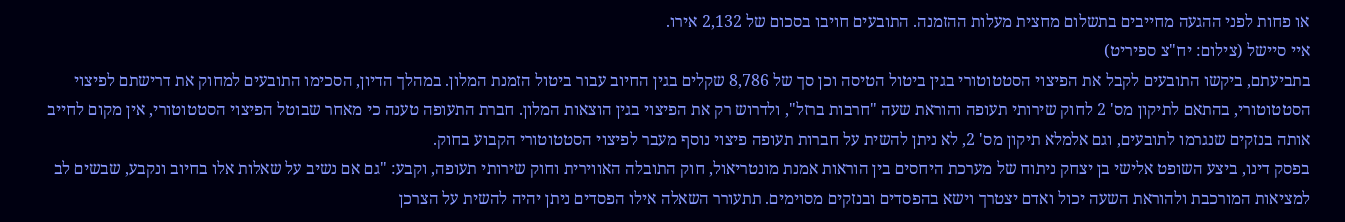או פחות לפני ההגעה מחייבים בתשלום מחצית מעלות ההזמנה. התובעים חויבו בסכום של 2,132 אירו.
איי סיישל (צילום: יח"צ ספיריט)
בתביעתם, ביקשו התובעים לקבל את הפיצוי הסטטוטורי בגין ביטול הטיסה וכן סך של 8,786 שקלים בגין החיוב עבור ביטול הזמנת המלון. במהלך הדיון, הסכימו התובעים למחוק את דרישתם לפיצוי הסטטוטורי, בהתאם לתיקון מס' 2 לחוק שירותי תעופה והוראת שעה "חרבות ברזל", ולדרוש רק את הפיצוי בגין הוצאות המלון. חברת התעופה טענה כי מאחר שבוטל הפיצוי הסטטוטורי, אין מקום לחייב אותה בנזקים שנגרמו לתובעים, וגם אלמלא תיקון מס' 2, לא ניתן להשית על חברות תעופה פיצוי נוסף מעבר לפיצוי הסטטוטורי הקבוע בחוק.
בפסק דינו, ביצע השופט אלישי בן יצחק ניתוח של מערכת היחסים בין הוראות אמנת מונטריאול, חוק התובלה האווירית וחוק שירותי תעופה, וקבע: "גם אם נשיב על שאלות אלו בחיוב ונקבע, שבשים לב למציאות המורכבת ולהוראת השעה יכול ואדם יצטרך וישא בהפסדים ובנזקים מסוימים. תתעורר השאלה אילו הפסדים ניתן יהיה להשית על הצרכן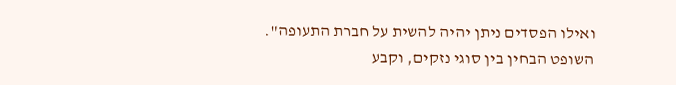ואילו הפסדים ניתן יהיה להשית על חברת התעופה".
השופט הבחין בין סוגי נזקים, וקבע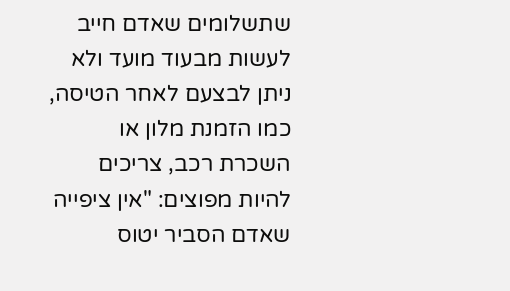שתשלומים שאדם חייב לעשות מבעוד מועד ולא ניתן לבצעם לאחר הטיסה, כמו הזמנת מלון או השכרת רכב, צריכים להיות מפוצים: "אין ציפייה שאדם הסביר יטוס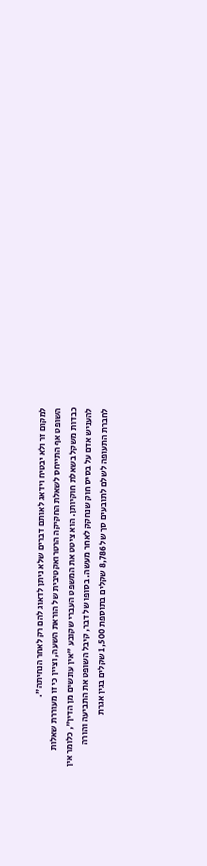למקום זר ולא יבטיח וידאג לאותם דברים שלא ניתן לדאוג להם רק לאחר הנחיתה".
השופט אף התייחס לשאלת החקיקה הרטרואקטיבית של הוראת השעה, וציין כי זו מעוררת שאלות כבדות משקל בשאלת חוקיותן. הוא ציטט את המשפט העברי שקובע "אין עונשים מן הדין", כלומר אין להעניש אדם על בסיס חוק שנחקק לאחר מעשה. בסופו של דבר, קיבל השופט את התביעה והורה לחברת התעופה לשלם לתובעים סך של 8,786 שקלים בתוספת 1,500 שקלים בגין אגרת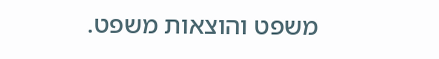משפט והוצאות משפט.